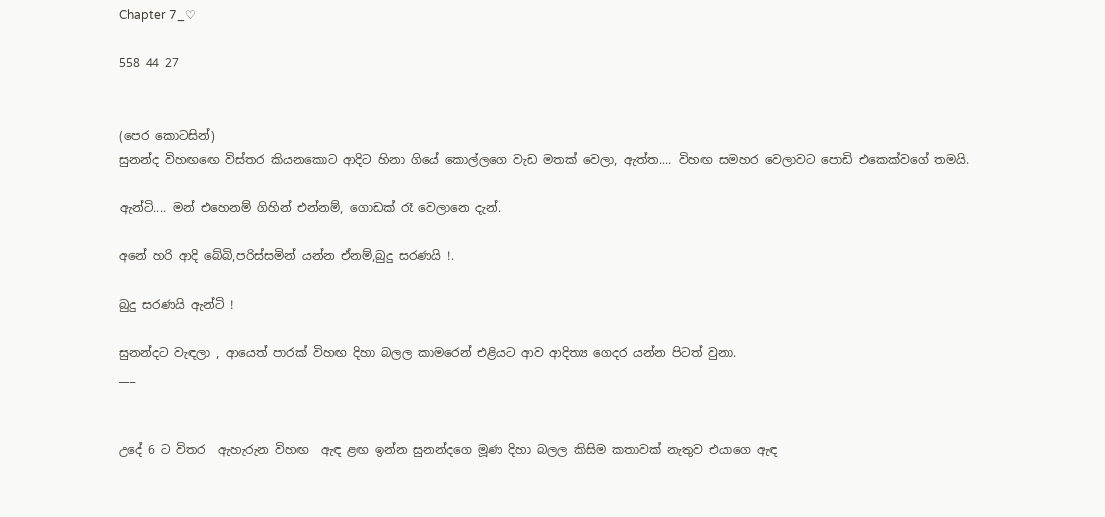Chapter 7_♡

558 44 27


(පෙර කොටසින්)
සුනන්ද විහඟඟෙ විස්තර කියනකොට ආදිට හිනා ගියේ කොල්ලගෙ වැඩ මතක් වෙලා, ඇත්ත.... විහඟ සමහර වෙලාවට පොඩි එකෙක්වගේ තමයි.

ඇන්ටි.... මන් එහෙනම් ගිහින් එන්නම්, ගොඩක් රෑ වෙලානෙ දැන්.

අනේ හරි ආදි බේබි,පරිස්සමින් යන්න ඒනම්,බුදු සරණයි !.

බුදු සරණයි ඇන්ටි !

සුනන්දට වැඳලා , ආයෙත් පාරක් විහඟ දිහා බලල කාමරෙන් එළියට ආව ආදිත්‍ය ගෙදර යන්න පිටත් වුනා.
___


උදේ 6 ට විතර  ඇහැරුන විහඟ  ඇඳ ළඟ ඉන්න සුනන්දගෙ මූණ දිහා බලල කිසිම කතාවක් නැතුව එයාගෙ ඇඳ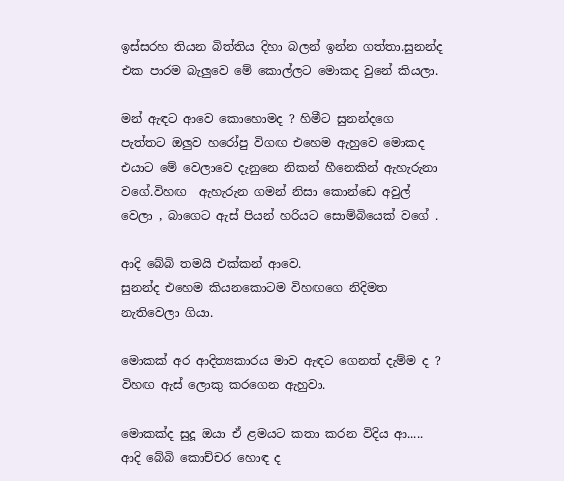ඉස්සරහ තියන බිත්තිය දිහා බලන් ඉන්න ගත්තා.සුනන්ද එක පාරම බැලුවෙ මේ කොල්ලට මොකද වුනේ කියලා.

මන් ඇඳට ආවෙ කොහොමද ? හිමීට සුනන්දගෙ පැත්තට ඔලුව හරෝපු විගඟ එහෙම ඇහුවෙ මොකද එයාට මේ වෙලාවෙ දැනුනෙ නිකන් හීනෙකින් ඇහැරුනා වගේ.විහඟ  ඇහැරුන ගමන් නිසා කොන්ඩෙ අවුල් වෙලා , බාගෙට ඇස් පියන් හරියට සොම්බියෙක් වගේ .

ආදි බේබි තමයි එක්කන් ආවෙ.
සුනන්ද එහෙම කියනකොටම විහඟගෙ නිදිමත නැතිවෙලා ගියා.

මොකක් අර ආදිත්‍යකාරය මාව ඇඳට ගෙනත් දැම්ම ද ?
විහඟ ඇස් ලොකු කරගෙන ඇහුවා.

මොකක්ද සුදූ ඔයා ඒ ළමයට කතා කරන විදිය ආ..... ආදි බේබි කොච්චර හොඳ ද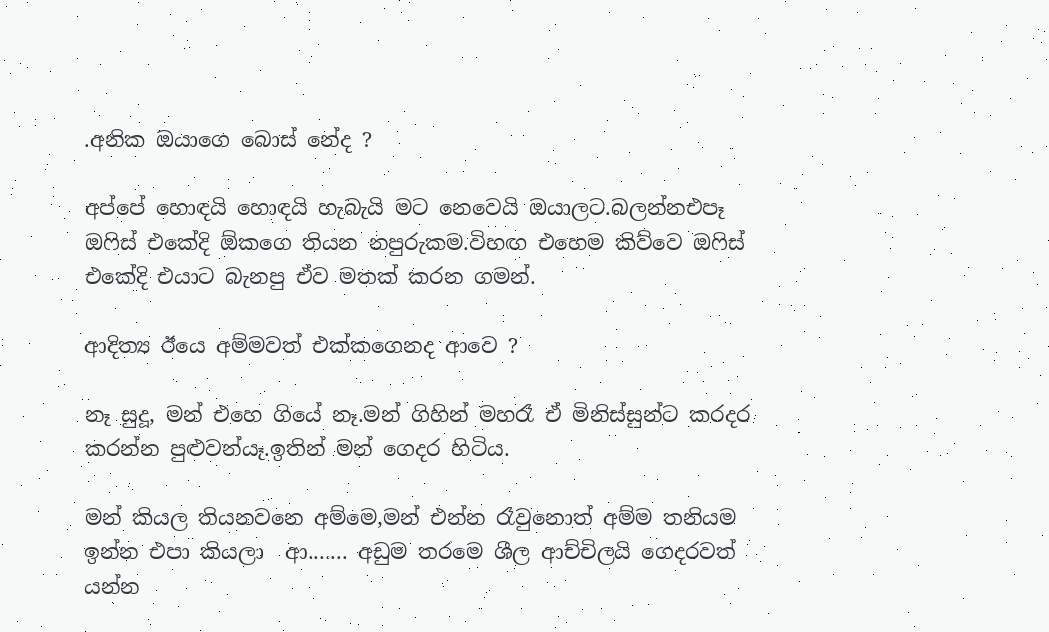.අනික ඔයාගෙ බොස් නේද ?

අප්පේ හොඳයි හොඳයි හැබැයි මට නෙවෙයි ඔයාලට.බලන්නඑපෑ ඔෆිස් එකේදි ඕකගෙ තියන නපුරුකම.විහඟ එහෙම කිව්වෙ ඔෆිස් එකේදි එයාට බැනපු ඒව මතක් කරන ගමන්.

ආදිත්‍ය ඊයෙ අම්මවත් එක්කගෙනද ආවෙ ?

නෑ සුදූ, මන් එහෙ ගියේ නෑ.මන් ගිහින් මහරෑ ඒ මිනිස්සුන්ට කරදර කරන්න පුළුවන්යෑ.ඉතින් මන් ගෙදර හිටිය.

මන් කියල තියනවනෙ අම්මෙ,මන් එන්න රෑවුනොත් අම්ම තනියම ඉන්න එපා කියලා  ආ....... අඩුම තරමෙ ශීල ආච්චිලයි ගෙදරවත් යන්න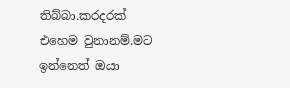තිබ්බා.කරදරක් එහෙම වුනානම්.මට ඉන්නෙත් ඔයා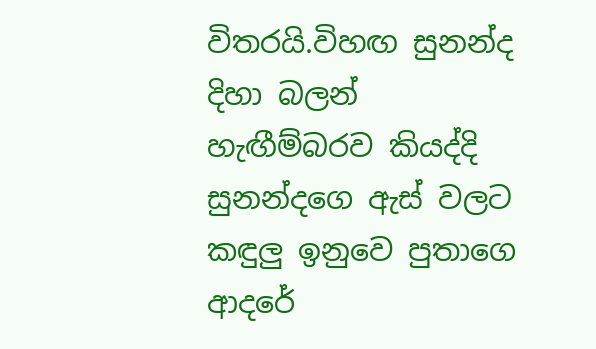විතරයි.විහඟ සුනන්ද දිහා බලන් හැඟීම්බරව කියද්දි සුනන්දගෙ ඇස් වලට කඳුලු ඉනුවෙ පුතාගෙ ආදරේ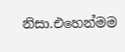නිසා.එහෙන්මම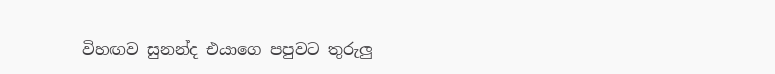විහඟව සුනන්ද එයාගෙ පපුවට තුරුලු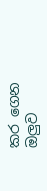කර ගෙන ඔලුව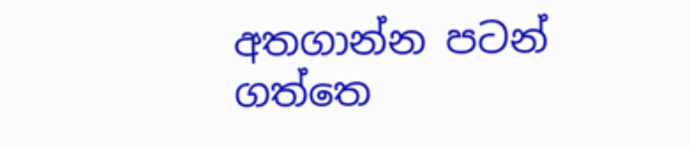අතගාන්න පටන් ගත්තෙ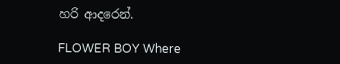හරි ආදරෙන්.

FLOWER BOY Where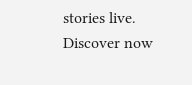stories live. Discover now